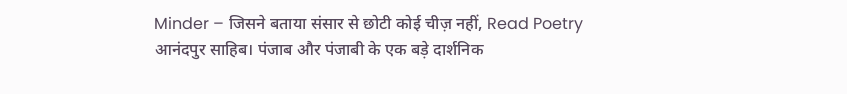Minder – जिसने बताया संसार से छोटी कोई चीज़ नहीं, Read Poetry
आनंदपुर साहिब। पंजाब और पंजाबी के एक बड़े दार्शनिक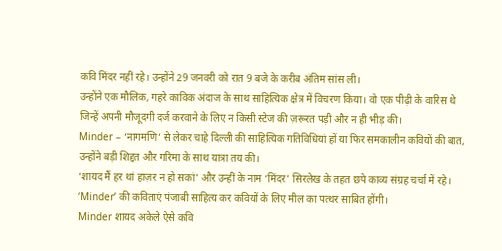कवि मिंदर नहीं रहे। उन्होंने 29 जनवरी को रात 9 बजे के करीब अंतिम सांस ली।
उन्होंने एक मौलिक, गहरे काविक अंदाज के साथ साहित्यिक क्षेत्र में विचरण किया। वो एक पीढ़ी के वारिस थे जिन्हें अपनी मौजूदगी दर्ज करवाने के लिए न किसी स्टेज की ज़रूरत पड़ी और न ही भीड़ की।
Minder – ‘नागमणि’ से लेकर चाहे दिल्ली की साहित्यिक गतिविधियां हों या फिर समकालीन कवियों की बात, उन्होंने बड़ी शिद्दत और गरिमा के साथ यात्रा तय की।
‘शायद मैं हर थां हाज़र न हो सकां’ और उन्हीं के नाम ‘मिंदर’ सिरलेख के तहत छपे काव्य संग्रह चर्चा में रहे। ‘Minder’ की कविताएं पंजाबी साहित्य कर कवियों के लिए मील का पत्थर साबित होंगी।
Minder शायद अकेले ऐसे कवि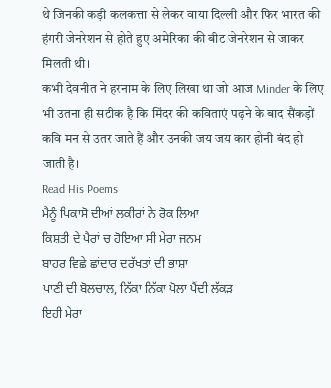थे जिनकी कड़ी कलकत्ता से लेकर वाया दिल्ली और फिर भारत की हंगरी जेनरेशन से होते हुए अमेरिका की बीट जेनरेशन से जाकर मिलती थी।
कभी देवनीत ने हरनाम के लिए लिखा था जो आज Minder के लिए भी उतना ही सटीक है कि मिंदर की कविताएं पढ़ने के बाद सैंकड़ों कवि मन से उतर जाते हैं और उनकी जय जय कार होनी बंद हो जाती है।
Read His Poems
ਮੈਨੂੰ ਪਿਕਾਸੋ ਦੀਆਂ ਲਕੀਰਾਂ ਨੇ ਰੋਕ ਲਿਆ
ਕਿਸ਼ਤੀ ਦੇ ਪੈਰਾਂ ਚ ਹੋਇਆ ਸੀ ਮੇਰਾ ਜਨਮ
ਬਾਹਰ ਵਿਛੇ ਛਾਂਦਾਰ ਦਰੱਖਤਾਂ ਦੀ ਭਾਸ਼ਾ
ਪਾਣੀ ਦੀ ਬੋਲਚਾਲ, ਨਿੱਕਾ ਨਿੱਕਾ ਪੋਲਾ ਪੈਂਦੀ ਲੱਕੜ
ਇਹੀ ਮੇਰਾ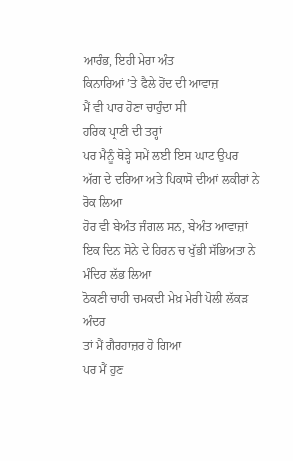ਆਰੰਭ, ਇਹੀ ਮੇਰਾ ਅੰਤ
ਕਿਨਾਰਿਆਂ ’ਤੇ ਫੈਲੇ ਹੋਂਦ ਦੀ ਆਵਾਜ਼
ਮੈਂ ਵੀ ਪਾਰ ਹੋਣਾ ਚਾਹੁੰਦਾ ਸੀ
ਹਰਿਕ ਪ੍ਰਾਣੀ ਦੀ ਤਰ੍ਹਾਂ
ਪਰ ਮੈਨੂੰ ਥੋੜ੍ਹੇ ਸਮੇਂ ਲਈ ਇਸ ਘਾਟ ਉਪਰ
ਅੱਗ ਦੇ ਦਰਿਆ ਅਤੇ ਪਿਕਾਸੋ ਦੀਆਂ ਲਕੀਰਾਂ ਨੇ ਰੋਕ ਲਿਆ
ਹੋਰ ਵੀ ਬੇਅੰਤ ਜੰਗਲ ਸਨ, ਬੇਅੰਤ ਆਵਾਜ਼ਾਂ
ਇਕ ਦਿਨ ਸੋਨੇ ਦੇ ਹਿਰਨ ਚ ਖੁੱਭੀ ਸੱਭਿਅਤਾ ਨੇ ਮੰਦਿਰ ਲੱਭ ਲਿਆ
ਠੋਕਣੀ ਚਾਹੀ ਚਮਕਦੀ ਮੇਖ਼ ਮੇਰੀ ਪੋਲੀ ਲੱਕੜ ਅੰਦਰ
ਤਾਂ ਮੈਂ ਗੈਰਹਾਜ਼ਰ ਹੋ ਗਿਆ
ਪਰ ਮੈਂ ਹੁਣ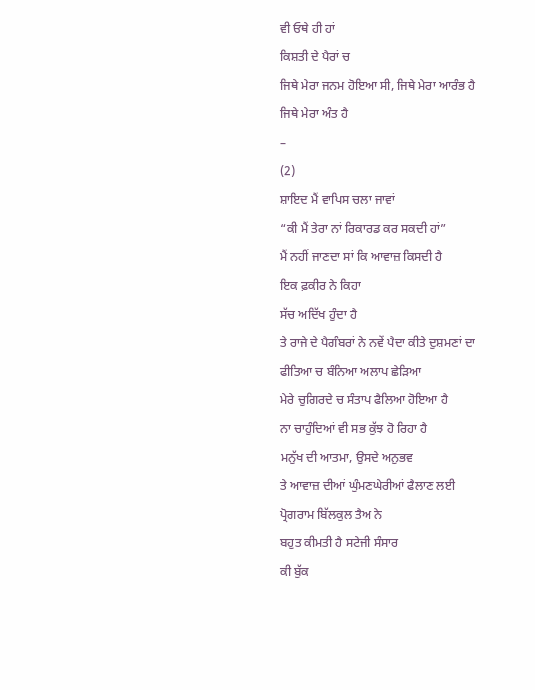ਵੀ ਓਥੇ ਹੀ ਹਾਂ
ਕਿਸ਼ਤੀ ਦੇ ਪੈਰਾਂ ਚ
ਜਿਥੇ ਮੇਰਾ ਜਨਮ ਹੋਇਆ ਸੀ, ਜਿਥੇ ਮੇਰਾ ਆਰੰਭ ਹੈ
ਜਿਥੇ ਮੇਰਾ ਅੰਤ ਹੈ
–
(2)
ਸ਼ਾਇਦ ਮੈਂ ਵਾਪਿਸ ਚਲਾ ਜਾਵਾਂ
“ਕੀ ਮੈਂ ਤੇਰਾ ਨਾਂ ਰਿਕਾਰਡ ਕਰ ਸਕਦੀ ਹਾਂ”
ਮੈਂ ਨਹੀਂ ਜਾਣਦਾ ਸਾਂ ਕਿ ਆਵਾਜ਼ ਕਿਸਦੀ ਹੈ
ਇਕ ਫ਼ਕੀਰ ਨੇ ਕਿਹਾ
ਸੱਚ ਅਦਿੱਖ ਹੁੰਦਾ ਹੈ
ਤੇ ਰਾਜੇ ਦੇ ਪੈਗੰਬਰਾਂ ਨੇ ਨਵੇਂ ਪੈਦਾ ਕੀਤੇ ਦੁਸ਼ਮਣਾਂ ਦਾ
ਫੀਤਿਆ ਚ ਬੰਨਿਆ ਅਲਾਪ ਛੇੜਿਆ
ਮੇਰੇ ਚੁਗਿਰਦੇ ਚ ਸੰਤਾਪ ਫੈਲਿਆ ਹੋਇਆ ਹੈ
ਨਾ ਚਾਹੁੰਦਿਆਂ ਵੀ ਸਭ ਕੁੱਝ ਹੋ ਰਿਹਾ ਹੈ
ਮਨੁੱਖ ਦੀ ਆਤਮਾ, ਉਸਦੇ ਅਨੁਭਵ
ਤੇ ਆਵਾਜ਼ ਦੀਆਂ ਘੁੰਮਣਘੇਰੀਆਂ ਫੈਲਾਣ ਲਈ
ਪ੍ਰੋਗਰਾਮ ਬਿੱਲਕੁਲ ਤੈਅ ਨੇ
ਬਹੁਤ ਕੀਮਤੀ ਹੈ ਸਟੇਜੀ ਸੰਸਾਰ
ਕੀ ਬੁੱਕ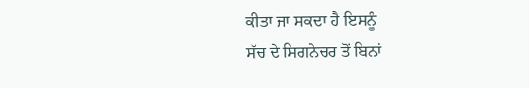ਕੀਤਾ ਜਾ ਸਕਦਾ ਹੈ ਇਸਨੂੰ
ਸੱਚ ਦੇ ਸਿਗਨੇਚਰ ਤੋਂ ਬਿਨਾਂ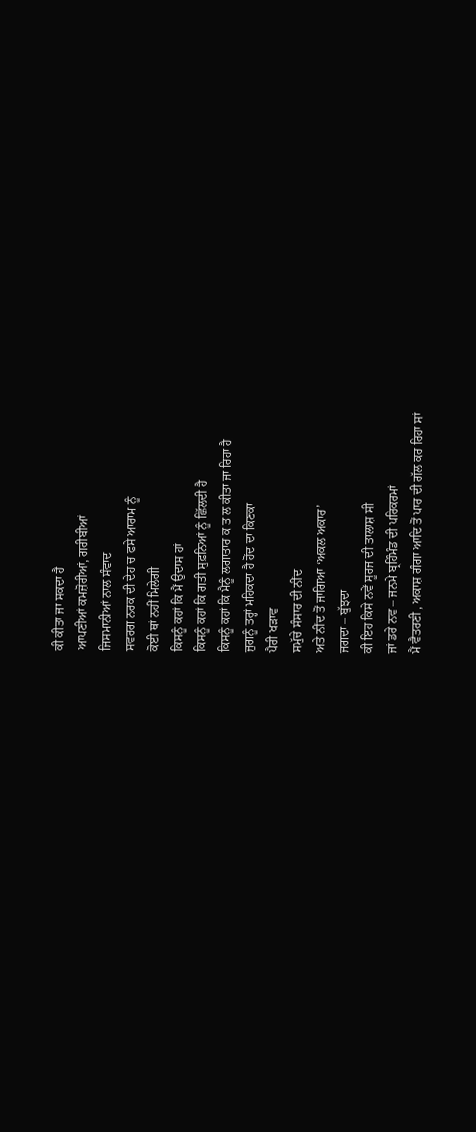ਕੀ ਕੀਤਾ ਜਾ ਸਕਦਾ ਹੈ
ਆਪਣੀਆਂ ਕਮਜ਼ੋਰੀਆਂ, ਗਰੀਬੀਆਂ
ਜਿਸਮਾਨੀਆਂ ਨਾਲ ਸੰਵਾਦ
ਸਵਰਗ ਨਰਕ ਦੀ ਦੇਹ ਚ ਫਸੇ ਆਰਾਮ ਨੂੰ
ਕੋਈ ਥਾਂ ਨਹੀਂ ਮਿਲੇਗੀ
ਕਿਸਨੂੰ ਕਹਾਂ ਕਿ ਮੈਂ ਉਦਾਸ ਹਾਂ
ਕਿਸਨੂੰ ਕਹਾਂ ਕਿ ਗਤੀ ਸੁਫ਼ਨਿਆਂ ਨੂੰ ਛਿੱਲਦੀ ਹੈ
ਕਿਸਨੂੰ ਕਹਾਂ ਕਿ ਮੈਨੂੰ ਲਗਾਤਾਰ ਕ ਤ ਲ ਕੀਤਾ ਜਾ ਰਿਹਾ ਹੈ
ਜੁਗਨੂੰ ਤਰ੍ਹਾਂ ਮਹਿਕਦਾ ਹੈ ਹੋਂਦ ਦਾ ਕਿਣਕਾ
ਪੈਰੀ ਖੜਾਵ
ਸਮੁੱਚੇ ਸੰਸਾਰ ਦੀ ਨੀਂਦ
ਅਤੇ ਨੀਂਦ ਤੋਂ ਜਾਗਿਆ ‘ਅਕਲ ਅਕਾਰ’
ਜਗਦਾ – ਬੁੱਝਦਾ
ਕੀ ਇਹ ਕਿਸੇ ਨਵੇਂ ਸੂਰਜ ਦੀ ਤਾਲਾਸ਼ ਸੀ
ਜਾਂ ਡਰੇ ਨਵ – ਜਨਮੇ ਬ੍ਰਹਿੰਮੰਡ ਦੀ ਪਰਿਕਰਮਾਂ
ਮੈਂ ਵੈਤਰਣੀ , ਅਕਾਸ਼ ਗੰਗਾ ਆਦਿ ਤੋਂ ਪਾਰ ਦੀ ਗੱਲ ਕਰ ਰਿਹਾ ਸਾਂ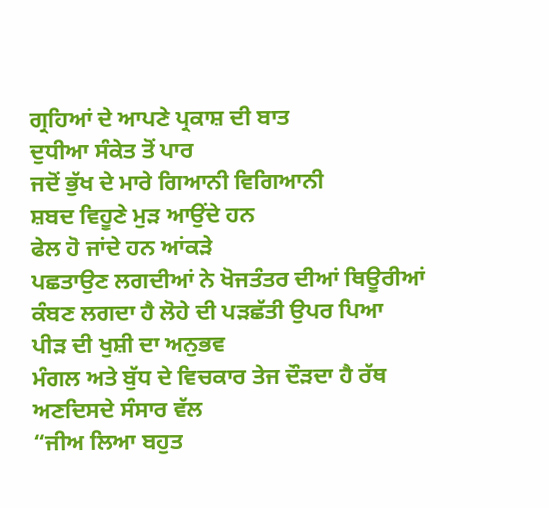ਗ੍ਰਹਿਆਂ ਦੇ ਆਪਣੇ ਪ੍ਰਕਾਸ਼ ਦੀ ਬਾਤ
ਦੁਧੀਆ ਸੰਕੇਤ ਤੋਂ ਪਾਰ
ਜਦੋਂ ਭੁੱਖ ਦੇ ਮਾਰੇ ਗਿਆਨੀ ਵਿਗਿਆਨੀ
ਸ਼ਬਦ ਵਿਹੂਣੇ ਮੁੜ ਆਉਂਦੇ ਹਨ
ਫੇਲ ਹੋ ਜਾਂਦੇ ਹਨ ਆਂਕੜੇ
ਪਛਤਾਉਣ ਲਗਦੀਆਂ ਨੇ ਖੋਜਤੰਤਰ ਦੀਆਂ ਥਿਊਰੀਆਂ
ਕੰਬਣ ਲਗਦਾ ਹੈ ਲੋਹੇ ਦੀ ਪੜਛੱਤੀ ਉਪਰ ਪਿਆ
ਪੀੜ ਦੀ ਖੁਸ਼ੀ ਦਾ ਅਨੁਭਵ
ਮੰਗਲ ਅਤੇ ਬੁੱਧ ਦੇ ਵਿਚਕਾਰ ਤੇਜ ਦੌੜਦਾ ਹੈ ਰੱਥ
ਅਣਦਿਸਦੇ ਸੰਸਾਰ ਵੱਲ
“ਜੀਅ ਲਿਆ ਬਹੁਤ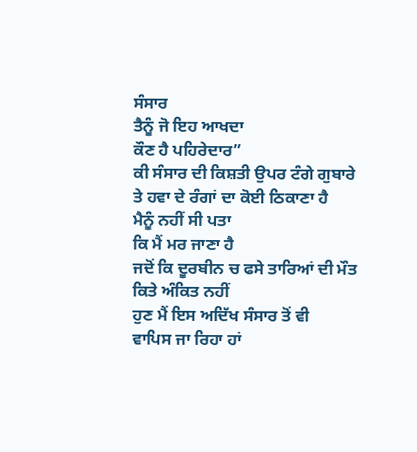ਸੰਸਾਰ
ਤੈਨੂੰ ਜੋ ਇਹ ਆਖਦਾ
ਕੌਣ ਹੈ ਪਹਿਰੇਦਾਰ”
ਕੀ ਸੰਸਾਰ ਦੀ ਕਿਸ਼ਤੀ ਉਪਰ ਟੰਗੇ ਗੁਬਾਰੇ
ਤੇ ਹਵਾ ਦੇ ਰੰਗਾਂ ਦਾ ਕੋਈ ਠਿਕਾਣਾ ਹੈ
ਮੈਨੂੰ ਨਹੀਂ ਸੀ ਪਤਾ
ਕਿ ਮੈਂ ਮਰ ਜਾਣਾ ਹੈ
ਜਦੋਂ ਕਿ ਦੂਰਬੀਨ ਚ ਫਸੇ ਤਾਰਿਆਂ ਦੀ ਮੌਤ
ਕਿਤੇ ਅੰਕਿਤ ਨਹੀਂ
ਹੁਣ ਮੈਂ ਇਸ ਅਦਿੱਖ ਸੰਸਾਰ ਤੋਂ ਵੀ
ਵਾਪਿਸ ਜਾ ਰਿਹਾ ਹਾਂ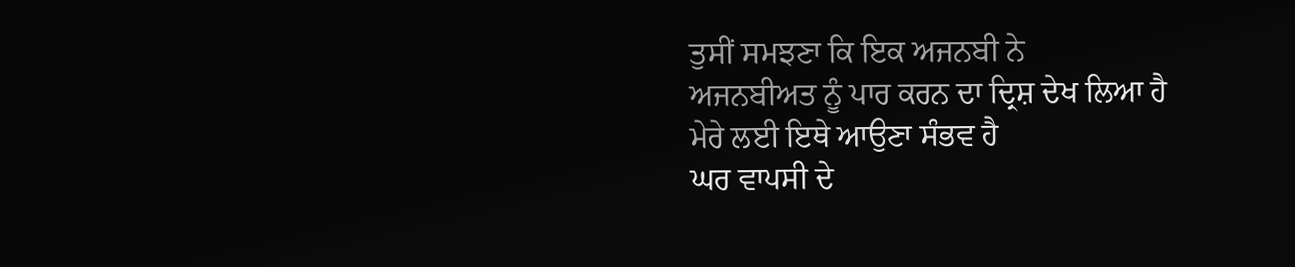ਤੁਸੀਂ ਸਮਝਣਾ ਕਿ ਇਕ ਅਜਨਬੀ ਨੇ
ਅਜਨਬੀਅਤ ਨੂੰ ਪਾਰ ਕਰਨ ਦਾ ਦ੍ਰਿਸ਼ ਦੇਖ ਲਿਆ ਹੈ
ਮੇਰੇ ਲਈ ਇਥੇ ਆਉਣਾ ਸੰਭਵ ਹੈ
ਘਰ ਵਾਪਸੀ ਦੇ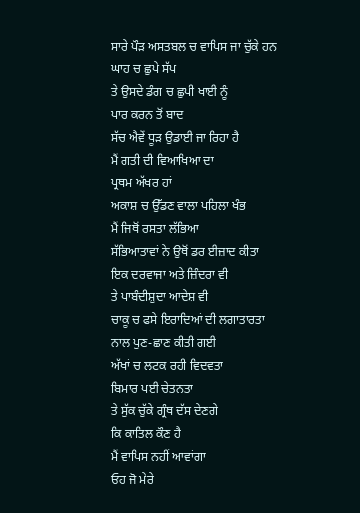ਸਾਰੇ ਪੌੜ ਅਸਤਬਲ ਚ ਵਾਪਿਸ ਜਾ ਚੁੱਕੇ ਹਨ
ਘਾਹ ਚ ਛੁਪੇ ਸੱਪ
ਤੇ ਉਸਦੇ ਡੰਗ ਚ ਛੁਪੀ ਖਾਈ ਨੂੰ
ਪਾਰ ਕਰਨ ਤੋਂ ਬਾਦ
ਸੱਚ ਐਵੇਂ ਧੂੜ ਉਡਾਈ ਜਾ ਰਿਹਾ ਹੈ
ਮੈਂ ਗਤੀ ਦੀ ਵਿਆਖਿਆ ਦਾ
ਪ੍ਰਥਮ ਅੱਖਰ ਹਾਂ
ਅਕਾਸ਼ ਚ ਉੱਡਣ ਵਾਲਾ ਪਹਿਲਾ ਖੰਭ
ਮੈਂ ਜਿਥੋਂ ਰਸਤਾ ਲੱਭਿਆ
ਸੱਭਿਆਤਾਵਾਂ ਨੇ ਉਥੋਂ ਡਰ ਈਜ਼ਾਦ ਕੀਤਾ
ਇਕ ਦਰਵਾਜਾ ਅਤੇ ਜ਼ਿੰਦਰਾ ਵੀ
ਤੇ ਪਾਬੰਦੀਸ਼ੁਦਾ ਆਦੇਸ਼ ਵੀ
ਚਾਕੂ ਚ ਫਸੇ ਇਰਾਦਿਆਂ ਦੀ ਲਗਾਤਾਰਤਾ ਨਾਲ ਪੁਣ-ਛਾਣ ਕੀਤੀ ਗਈ
ਅੱਖਾਂ ਚ ਲਟਕ ਰਹੀ ਵਿਦਵਤਾ
ਬਿਮਾਰ ਪਈ ਚੇਤਨਤਾ
ਤੇ ਸੁੱਕ ਚੁੱਕੇ ਗ੍ਰੰਥ ਦੱਸ ਦੇਣਗੇ
ਕਿ ਕਾਤਿਲ ਕੌਣ ਹੈ
ਮੈਂ ਵਾਪਿਸ ਨਹੀਂ ਆਵਾਂਗਾ
ਓਹ ਜੋ ਮੇਰੇ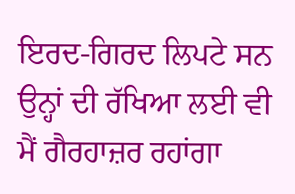ਇਰਦ-ਗਿਰਦ ਲਿਪਟੇ ਸਨ
ਉਨ੍ਹਾਂ ਦੀ ਰੱਖਿਆ ਲਈ ਵੀ
ਮੈਂ ਗੈਰਹਾਜ਼ਰ ਰਹਾਂਗਾ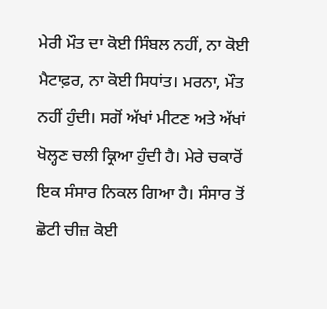ਮੇਰੀ ਮੌਤ ਦਾ ਕੋਈ ਸਿੰਬਲ ਨਹੀਂ, ਨਾ ਕੋਈ ਮੈਟਾਫ਼ਰ, ਨਾ ਕੋਈ ਸਿਧਾਂਤ। ਮਰਨਾ, ਮੌਤ ਨਹੀਂ ਹੁੰਦੀ। ਸਗੋਂ ਅੱਖਾਂ ਮੀਟਣ ਅਤੇ ਅੱਖਾਂ ਖੋਲ੍ਹਣ ਚਲੀ ਕ੍ਰਿਆ ਹੁੰਦੀ ਹੈ। ਮੇਰੇ ਚਕਾਰੋਂ ਇਕ ਸੰਸਾਰ ਨਿਕਲ ਗਿਆ ਹੈ। ਸੰਸਾਰ ਤੋਂ ਛੋਟੀ ਚੀਜ਼ ਕੋਈ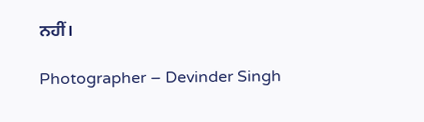ਨਹੀਂ।

Photographer – Devinder Singh